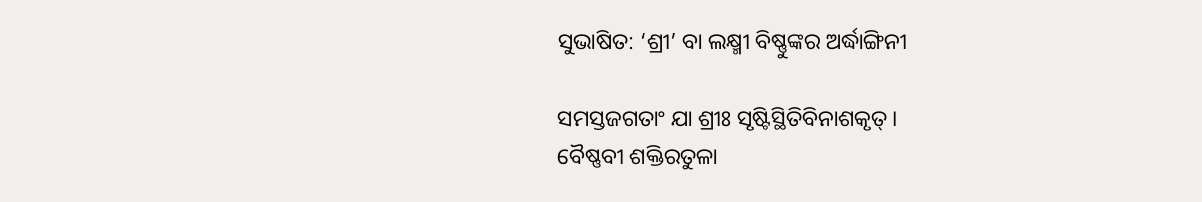ସୁଭାଷିତ: ‘ଶ୍ରୀ’ ବା ଲକ୍ଷ୍ମୀ ବିଷ୍ଣୁଙ୍କର ଅର୍ଦ୍ଧାଙ୍ଗିନୀ

ସମସ୍ତଜଗତାଂ ଯା ଶ୍ରୀଃ ସୃଷ୍ଟିସ୍ଥିତିବିନାଶକୃତ୍।
ବୈଷ୍ଣବୀ ଶକ୍ତିରତୁଳା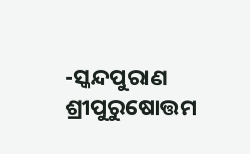-ସ୍କନ୍ଦପୁରାଣ ଶ୍ରୀପୁରୁଷୋତ୍ତମ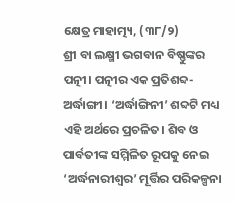କ୍ଷେତ୍ର ମାହାତ୍ମ୍ୟ, (୩୮/୨)
ଶ୍ରୀ ବା ଲକ୍ଷ୍ମୀ ଭଗବାନ ବିଷ୍ଣୁଙ୍କର ପତ୍ନୀ। ପତ୍ନୀର ଏକ ପ୍ରତିଶବ୍ଦ- ଅର୍ଦ୍ଧାଙ୍ଗୀ। ‘ଅର୍ଦ୍ଧାଙ୍ଗିନୀ’ ଶବ୍ଦଟି ମଧ୍ୟ ଏହି ଅର୍ଥରେ ପ୍ରଚଳିତ। ଶିବ ଓ ପାର୍ବତୀଙ୍କ ସମ୍ମିଳିତ ରୂପକୁ ନେଇ ‘ଅର୍ଦ୍ଧନାରୀଶ୍ୱର’ ମୂର୍ତ୍ତିର ପରିକଳ୍ପନା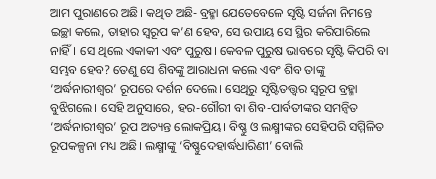ଆମ ପୁରାଣରେ ଅଛି। କଥିତ ଅଛି- ବ୍ରହ୍ମା ଯେତେବେଳେ ସୃଷ୍ଟି ସର୍ଜନା ନିମନ୍ତେ ଇଚ୍ଛା କଲେ, ତାହାର ସ୍ୱରୂପ କ’ଣ ହେବ, ସେ ଉପାୟ ସେ ସ୍ଥିର କରିପାରିଲେ ନାହିଁ। ସେ ଥିଲେ ଏକାକୀ ଏବଂ ପୁରୁଷ। କେବଳ ପୁରୁଷ ଭାବରେ ସୃଷ୍ଟି କିପରି ବା ସମ୍ଭବ ହେବ? ତେଣୁ ସେ ଶିବଙ୍କୁ ଆରାଧନା କଲେ ଏବଂ ଶିବ ତାଙ୍କୁ ‘ଅର୍ଦ୍ଧନାରୀଶ୍ୱର’ ରୂପରେ ଦର୍ଶନ ଦେଲେ। ସେଥିରୁ ସୃଷ୍ଟିତତ୍ତ୍ୱର ସ୍ୱରୂପ ବ୍ରହ୍ମା ବୁଝିଗଲେ। ସେହି ଅନୁସାରେ, ହର-ଗୌରୀ ବା ଶିବ-ପାର୍ବତୀଙ୍କର ସମନ୍ୱିତ ‘ଅର୍ଦ୍ଧନାରୀଶ୍ୱର’ ରୂପ ଅତ୍ୟନ୍ତ ଲୋକପ୍ରିୟ। ବିଷ୍ଣୁ ଓ ଲକ୍ଷ୍ମୀଙ୍କର ସେହିପରି ସମ୍ମିଳିତ ରୂପକଳ୍ପନା ମଧ୍ୟ ଅଛି। ଲକ୍ଷ୍ମୀଙ୍କୁ ‘ବିଷ୍ଣୁଦେହାର୍ଦ୍ଧଧାରିଣୀ’ ବୋଲି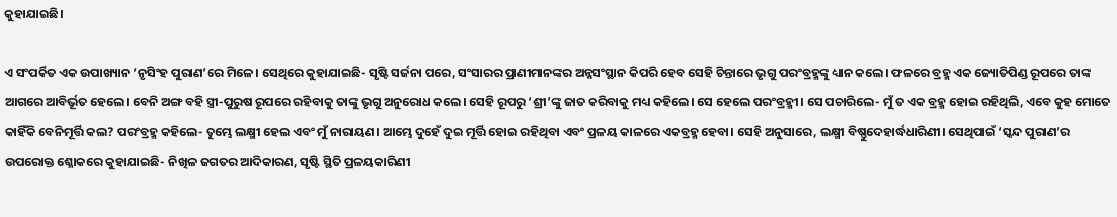କୁହାଯାଇଛି।

ଏ ସଂପର୍କିତ ଏକ ଉପାଖ୍ୟାନ ‘ନୃସିଂହ ପୁରାଣ’ରେ ମିଳେ। ସେଥିରେ କୁହାଯାଇଛି- ସୃଷ୍ଟି ସର୍ଜନା ପରେ, ସଂସାରର ପ୍ରାଣୀମାନଙ୍କର ଅନ୍ନସଂସ୍ଥାନ କିପରି ହେବ ସେହି ଚିନ୍ତାରେ ଭୃଗୁ ପରଂବ୍ରହ୍ମଙ୍କୁ ଧ୍ୟାନ କଲେ। ଫଳରେ ବ୍ରହ୍ମ ଏକ ଜ୍ୟୋତିପିଣ୍ଡ ରୂପରେ ତାଙ୍କ ଆଗରେ ଆବିର୍ଭୂତ ହେଲେ। ବେନି ଅଙ୍ଗ ବହି ସ୍ତ୍ରୀ-ପୁରୁଷ ରୂପରେ ରହିବାକୁ ତାଙ୍କୁ ଭୃଗୁ ଅନୁରୋଧ କଲେ। ସେହି ରୂପରୁ ‘ଶ୍ରୀ’ଙ୍କୁ ଜାତ କରିବାକୁ ମଧ୍ୟ କହିଲେ। ସେ ହେଲେ ପରଂବ୍ରହ୍ମୀ। ସେ ପଚାରିଲେ- ମୁଁ ତ ଏକ ବ୍ରହ୍ମ ହୋଇ ରହିଥିଲି, ଏବେ କୁହ ମୋତେ କାହିଁକି ବେନିମୂର୍ତ୍ତି କଲ? ପରଂବ୍ରହ୍ମ କହିଲେ- ତୁମ୍ଭେ ଲକ୍ଷ୍ମୀ ହେଲ ଏବଂ ମୁଁ ନାରାୟଣ। ଆମ୍ଭେ ଦୁହେଁ ଦୁଇ ମୂର୍ତ୍ତି ହୋଇ ରହିଥିବା ଏବଂ ପ୍ରଳୟ କାଳରେ ଏକବ୍ରହ୍ମ ହେବା। ସେହି ଅନୁସାରେ, ଲକ୍ଷ୍ମୀ ବିଷ୍ଣୁଦେହାର୍ଦ୍ଧଧାରିଣୀ। ସେଥିପାଇଁ ‘ସ୍କନ୍ଦ ପୁରାଣ’ର ଉପରୋକ୍ତ ଶ୍ଳୋକରେ କୁହାଯାଇଛି- ନିଖିଳ ଜଗତର ଆଦିକାରଣ, ସୃଷ୍ଟି ସ୍ଥିତି ପ୍ରଳୟକାରିଣୀ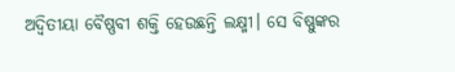ଅଦ୍ୱିତୀୟା ବୈଷ୍ଣବୀ ଶକ୍ତି ହେଉଛନ୍ତି ଲକ୍ଷ୍ମୀ। ସେ ବିଷ୍ଣୁଙ୍କର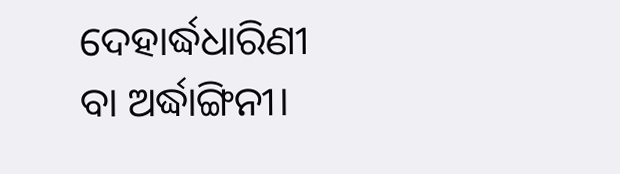ଦେହାର୍ଦ୍ଧଧାରିଣୀ ବା ଅର୍ଦ୍ଧାଙ୍ଗିନୀ।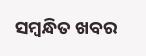ସମ୍ବନ୍ଧିତ ଖବର